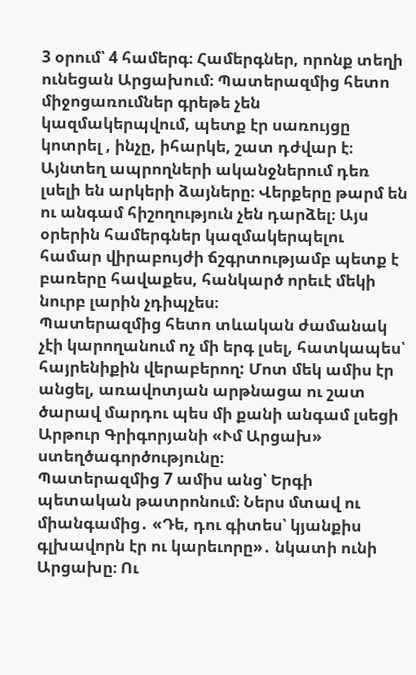3 օրում՝ 4 համերգ։ Համերգներ, որոնք տեղի ունեցան Արցախում։ Պատերազմից հետո միջոցառումներ գրեթե չեն կազմակերպվում, պետք էր սառույցը կոտրել , ինչը, իհարկե, շատ դժվար է։ Այնտեղ ապրողների ականջներում դեռ լսելի են արկերի ձայները։ Վերքերը թարմ են ու անգամ հիշողություն չեն դարձել։ Այս օրերին համերգներ կազմակերպելու համար վիրաբույժի ճշգրտությամբ պետք է բառերը հավաքես, հանկարծ որեւէ մեկի նուրբ լարին չդիպչես։
Պատերազմից հետո տևական ժամանակ չէի կարողանում ոչ մի երգ լսել, հատկապես՝ հայրենիքին վերաբերող: Մոտ մեկ ամիս էր անցել, առավոտյան արթնացա ու շատ ծարավ մարդու պես մի քանի անգամ լսեցի Արթուր Գրիգորյանի «Ւմ Արցախ» ստեղծագործությունը։
Պատերազմից 7 ամիս անց՝ Երգի պետական թատրոնում։ Ներս մտավ ու միանգամից․ «Դե, դու գիտես՝ կյանքիս գլխավորն էր ու կարեւորը»․ նկատի ունի Արցախը։ Ու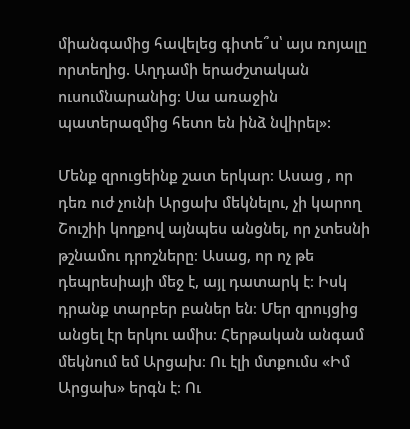միանգամից հավելեց գիտե՞ս՝ այս ռոյալը որտեղից. Աղդամի երաժշտական ուսումնարանից։ Սա առաջին պատերազմից հետո են ինձ նվիրել»:

Մենք զրուցեինք շատ երկար։ Ասաց , որ դեռ ուժ չունի Արցախ մեկնելու, չի կարող Շուշիի կողքով այնպես անցնել, որ չտեսնի թշնամու դրոշները։ Ասաց, որ ոչ թե դեպրեսիայի մեջ է, այլ դատարկ է։ Իսկ դրանք տարբեր բաներ են։ Մեր զրույցից անցել էր երկու ամիս։ Հերթական անգամ մեկնում եմ Արցախ։ Ու էլի մտքումս «Իմ Արցախ» երգն է։ Ու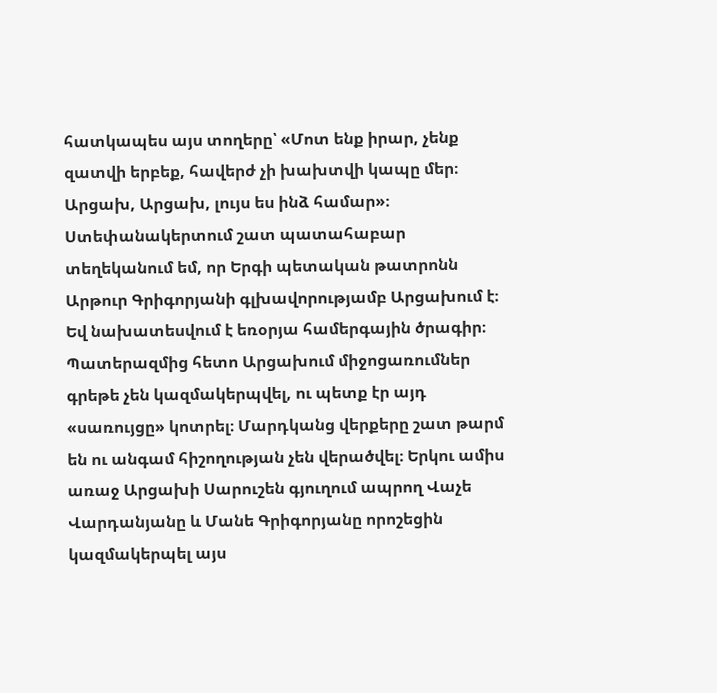հատկապես այս տողերը՝ «Մոտ ենք իրար, չենք զատվի երբեք, հավերժ չի խախտվի կապը մեր։ Արցախ, Արցախ, լույս ես ինձ համար»։ Ստեփանակերտում շատ պատահաբար տեղեկանում եմ, որ Երգի պետական թատրոնն Արթուր Գրիգորյանի գլխավորությամբ Արցախում է։ Եվ նախատեսվում է եռօրյա համերգային ծրագիր։ Պատերազմից հետո Արցախում միջոցառումներ գրեթե չեն կազմակերպվել, ու պետք էր այդ «սառույցը» կոտրել։ Մարդկանց վերքերը շատ թարմ են ու անգամ հիշողության չեն վերածվել։ Երկու ամիս առաջ Արցախի Սարուշեն գյուղում ապրող Վաչե Վարդանյանը և Մանե Գրիգորյանը որոշեցին կազմակերպել այս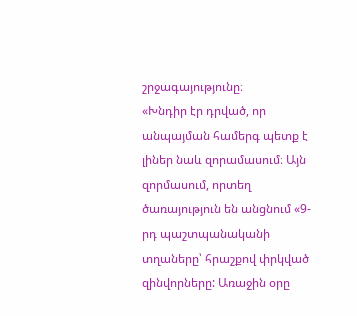շրջագայությունը։
«Խնդիր էր դրված, որ անպայման համերգ պետք է լիներ նաև զորամասում։ Այն զորմասում, որտեղ ծառայություն են անցնում «9-րդ պաշտպանականի տղաները՝ հրաշքով փրկված զինվորները: Առաջին օրը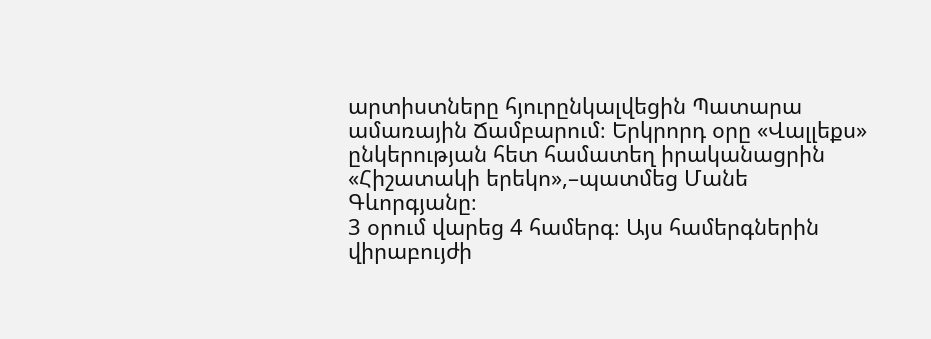արտիստները հյուրընկալվեցին Պատարա ամառային Ճամբարում։ Երկրորդ օրը «Վալլեքս» ընկերության հետ համատեղ իրականացրին «Հիշատակի երեկո»,–պատմեց Մանե Գևորգյանը։
3 օրում վարեց 4 համերգ։ Այս համերգներին վիրաբույժի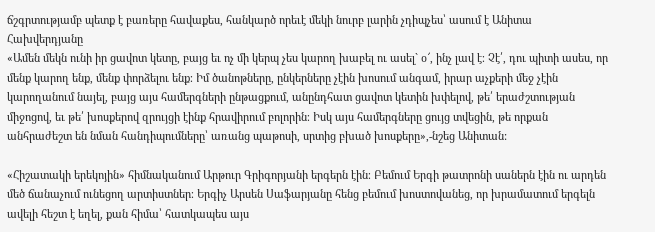ճշգրտությամբ պետք է բառերը հավաքես, հանկարծ որեւէ մեկի նուրբ լարին չդիպչես՝ ասում է Անիտա Հախվերդյանը
«Ամեն մեկն ունի իր ցավոտ կետը, բայց եւ ոչ մի կերպ չես կարող խաբել ու ասել` օ՜, ինչ լավ է։ Չէ՛, դու պիտի ասես, որ մենք կարող ենք, մենք փորձելու ենք։ Իմ ծանոթները, ընկերները չէին խոսում անգամ, իրար աչքերի մեջ չէին կարողանում նայել, բայց այս համերգների ընթացքում, անընդհատ ցավոտ կետին խփելով, թե՛ երաժշտության միջոցով, եւ թե՛ խոսքերով զրույցի էինք հրավիրում բոլորին։ Իսկ այս համերգները ցույց տվեցին, թե որքան անհրաժեշտ են նման հանդիպումները՝ առանց պաթոսի, սրտից բխած խոսքերը»,-նշեց Անիտան:

«Հիշատակի երեկոյին» հիմնականում Արթուր Գրիգորյանի երգերն էին։ Բեմում Երգի թատրոնի սաներն էին ու արդեն մեծ ճանաչում ունեցող արտիստներ։ Երգիչ Արսեն Սաֆարյանը հենց բեմում խոստովանեց, որ խրամատում երգելն ավելի հեշտ է եղել, քան հիմա՝ հատկապես այս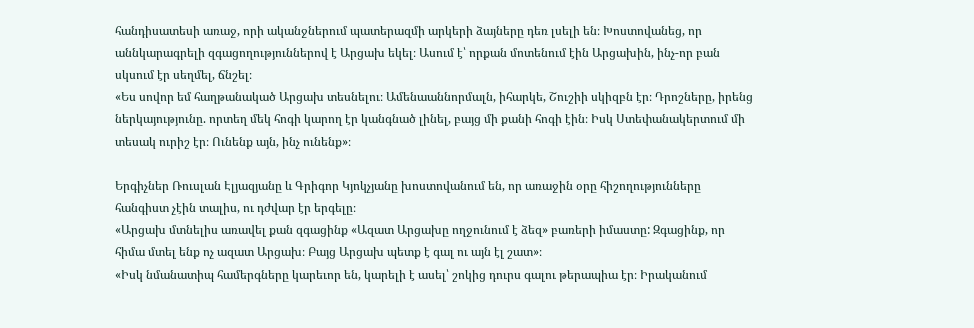հանդիսատեսի առաջ, որի ականջներում պատերազմի արկերի ձայները դեռ լսելի են։ Խոստովանեց, որ աննկարագրելի զգացողություններով է Արցախ եկել։ Ասում է՝ որքան մոտենում էին Արցախին, ինչ-որ բան սկսում էր սեղմել, ճնշել։
«Ես սովոր եմ հաղթանակած Արցախ տեսնելու։ Ամենաաննորմալն, իհարկե, Շուշիի սկիզբն էր։ Դրոշները, իրենց ներկայությունը. որտեղ մեկ հոգի կարող էր կանգնած լինել, բայց մի քանի հոգի էին։ Իսկ Ստեփանակերտում մի տեսակ ուրիշ էր։ Ունենք այն, ինչ ունենք»։

Երգիչներ Ռուսլան Էլյազյանը և Գրիգոր Կյոկչյանը խոստովանում են, որ առաջին օրը հիշողությունները հանգիստ չէին տալիս, ու դժվար էր երգելը։
«Արցախ մտնելիս առավել քան զգացինք «Ազատ Արցախը ողջունում է ձեզ» բառերի իմաստը: Զգացինք, որ հիմա մտել ենք ոչ ազատ Արցախ։ Բայց Արցախ պետք է գալ ու այն էլ շատ»։
«Իսկ նմանատիպ համերգները կարեւոր են, կարելի է ասել՝ շոկից դուրս գալու թերապիա էր։ Իրականում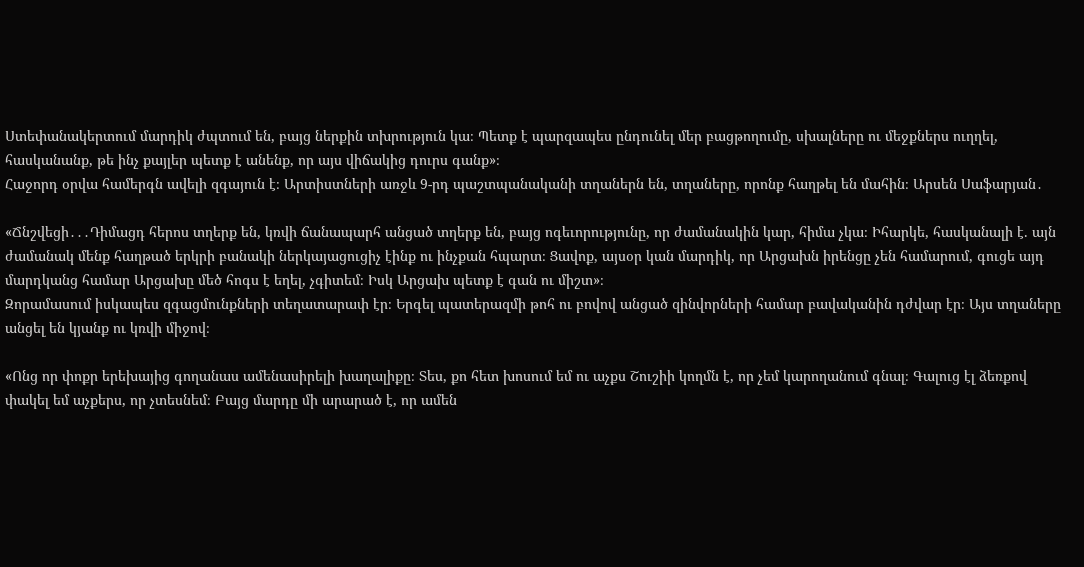Ստեփանակերտում մարդիկ ժպտում են, բայց ներքին տխրություն կա։ Պետք է պարզապես ընդունել մեր բացթողումը, սխալները ու մեջքներս ուղղել, հասկանանք, թե ինչ քայլեր պետք է անենք, որ այս վիճակից դուրս գանք»։
Հաջորդ օրվա համերգն ավելի զգայուն է։ Արտիստների առջև 9-րդ պաշտպանականի տղաներն են, տղաները, որոնք հաղթել են մահին։ Արսեն Սաֆարյան․

«Ճնշվեցի․․․Դիմացդ հերոս տղերք են, կռվի ճանապարհ անցած տղերք են, բայց ոգեւորությունը, որ ժամանակին կար, հիմա չկա։ Իհարկե, հասկանալի է. այն ժամանակ մենք հաղթած երկրի բանակի ներկայացուցիչ էինք ու ինչքան հպարտ։ Ցավոք, այսօր կան մարդիկ, որ Արցախն իրենցը չեն համարում, գուցե այդ մարդկանց համար Արցախը մեծ հոգս է եղել, չգիտեմ։ Իսկ Արցախ պետք է գան ու միշտ»։
Զորամասում իսկապես զգացմունքների տեղատարափ էր։ Երգել պատերազմի թոհ ու բովով անցած զինվորների համար բավականին դժվար էր։ Այս տղաները անցել են կյանք ու կռվի միջով։

«Ոնց որ փոքր երեխայից գողանաս ամենասիրելի խաղալիքը։ Տես, քո հետ խոսում եմ ու աչքս Շուշիի կողմն է, որ չեմ կարողանում գնալ։ Գալուց էլ ձեռքով փակել եմ աչքերս, որ չտեսնեմ։ Բայց մարդը մի արարած է, որ ամեն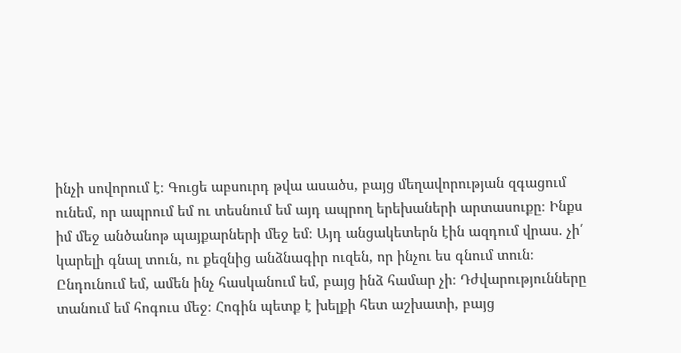ինչի սովորում է։ Գուցե աբսուրդ թվա ասածս, բայց մեղավորության զգացում ունեմ, որ ապրում եմ ու տեսնում եմ այդ ապրող երեխաների արտասուքը։ Ինքս իմ մեջ անծանոթ պայքարների մեջ եմ։ Այդ անցակետերն էին ազդում վրաս. չի՛ կարելի գնալ տուն, ու քեզնից անձնագիր ուզեն, որ ինչու ես գնում տուն։ Ընդունում եմ, ամեն ինչ հասկանում եմ, բայց ինձ համար չի։ Դժվարությունները տանում եմ հոգուս մեջ։ Հոգին պետք է խելքի հետ աշխատի, բայց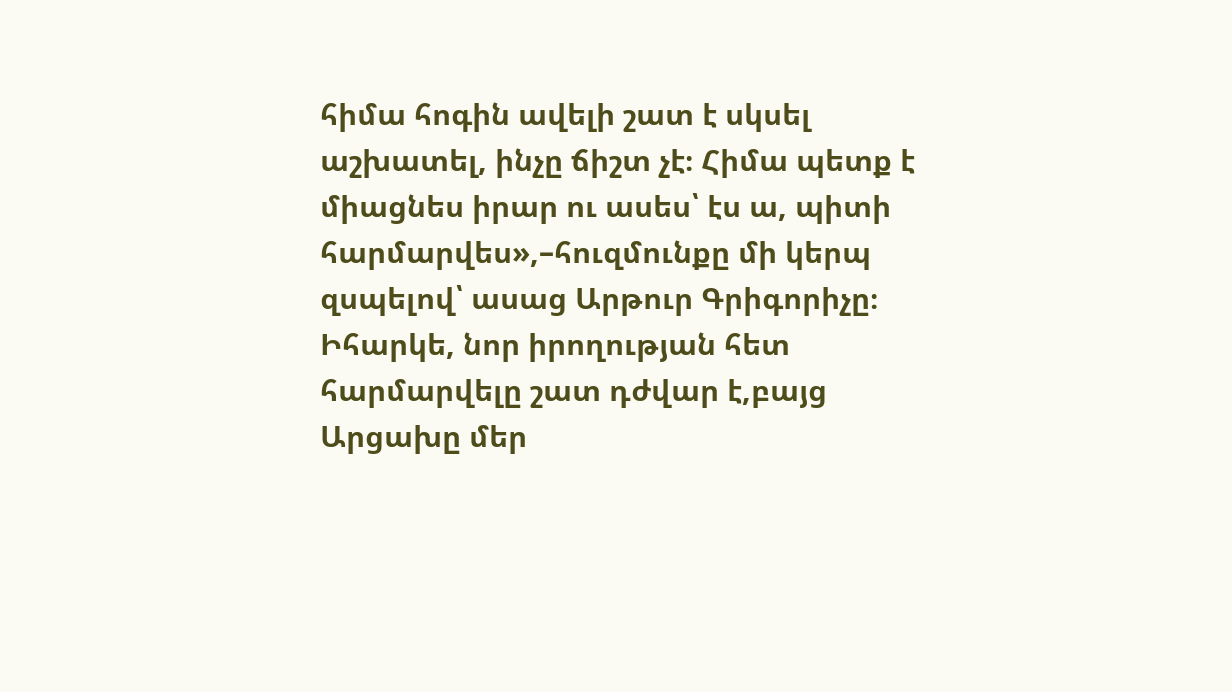հիմա հոգին ավելի շատ է սկսել աշխատել, ինչը ճիշտ չէ։ Հիմա պետք է միացնես իրար ու ասես՝ էս ա, պիտի հարմարվես»,–հուզմունքը մի կերպ զսպելով՝ ասաց Արթուր Գրիգորիչը։
Իհարկե, նոր իրողության հետ հարմարվելը շատ դժվար է,բայց Արցախը մեր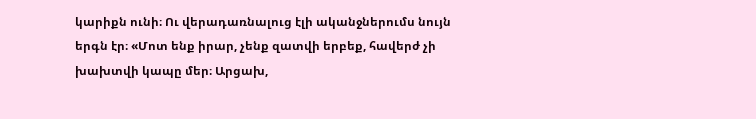կարիքն ունի։ Ու վերադառնալուց էլի ականջներումս նույն երգն էր։ «Մոտ ենք իրար, չենք զատվի երբեք, հավերժ չի խախտվի կապը մեր։ Արցախ,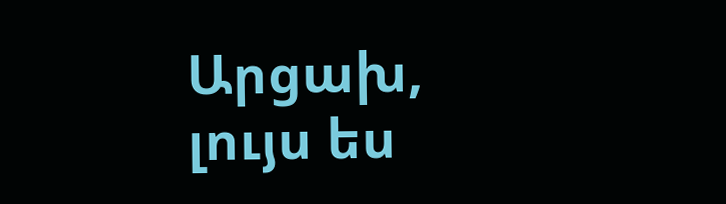Արցախ, լույս ես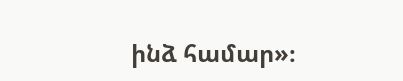ինձ համար»։